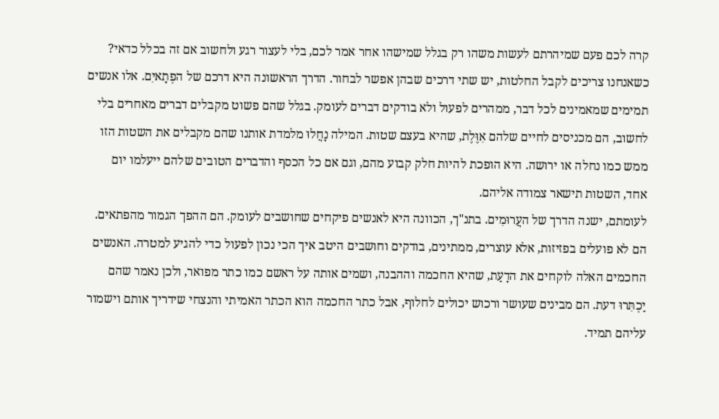קרה לכם פעם שמיהרתם לעשות משהו רק בגלל שמישהו אחר אמר לכם, בלי לעצור רגע ולחשוב אם זה בכלל כדאי? כשאנחנו צריכים לקבל החלטות, יש שתי דרכים שבהן אפשר לבחור. הדרך הראשונה היא דרכם של הפְתָאיִם. אלו אנשים תמימים שמאמינים לכל דבר, ממהרים לפעול ולא בודקים דברים לעומק. בגלל שהם פשוט מקבלים דברים מאחרים בלי לחשוב, הם מכניסים לחיים שלהם אִוֶּלֶת, שהיא בעצם שטות. המילה נָחֲלוּ מלמדת אותנו שהם מקבלים את השטות הזו ממש כמו נחלה או ירושה. היא הופכת להיות חלק קבוע מהם, וגם אם כל הכסף והדברים הטובים שלהם ייעלמו יום אחד, השטות תישאר צמודה אליהם.
לעומתם, ישנה הדרך של העֲרוּמִים. בתנ"ך, הכוונה היא לאנשים פיקחים שחושבים לעומק. הם ההפך הגמור מהפתאים. הם לא פועלים בפזיזות, אלא עוצרים, ממתינים, בודקים וחושבים היטב איך הכי נכון לפעול כדי להגיע למטרה. האנשים החכמים האלה לוקחים את הדָעַת, שהיא החכמה וההבנה, ושמים אותה על ראשם כמו כתר מפואר, ולכן נאמר שהם יַכְתִּרוּ דעת. הם מבינים שעושר ורכוש יכולים לחלוף, אבל כתר החכמה הוא הכתר האמיתי והנצחי שידריך אותם וישמור עליהם תמיד.